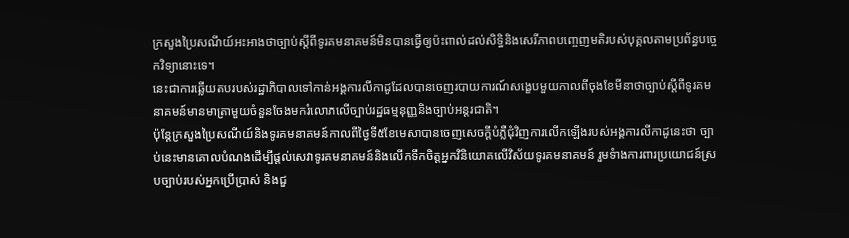ក្រសួងប្រៃសណីយ៍អះអាងថាច្បាប់ស្តីពីទូរគមនាគមន៍មិនបានធ្វើឲ្យប៉ះពាល់ដល់សិទ្ធិនិងសេរីភាពបញ្ចេញមតិរបស់បុគ្គលតាមប្រព័ន្ធបច្ចេកវិទ្យានោះទេ។
នេះជាការឆ្លើយតបរបស់រដ្ឋាភិបាលទៅកាន់អង្គការលីកាដូដែលបានចេញរបាយការណ៍សង្ខេបមួយកាលពីចុងខែមីនាថាច្បាប់ស្តីពីទូរគមនាគមន៍មានមាត្រាមួយចំនួនចែងមករំលោភលើច្បាប់រដ្ឋធម្មនុញ្ញនិងច្បាប់អន្តរជាតិ។
ប៉ុន្តែក្រសួងប្រៃសណីយ៍និងទូរគមនាគមន៍កាលពីថ្ងៃទី៥ខែមេសាបានចេញសេចក្តីបំភ្លឺជុំវិញការលើកឡើងរបស់អង្គការលីកាដូនេះថា ច្បាប់នេះមានគោលបំណងដើម្បីផ្តល់សេវាទូរគមនាគមន៍និងលើកទឹកចិត្តអ្នកវិនិយោគលើវិស័យទូរគមនាគមន៍ រួមទំាងការពារប្រយោជន៍ស្របច្បាប់របស់អ្នកប្រើប្រាស់ និងជួ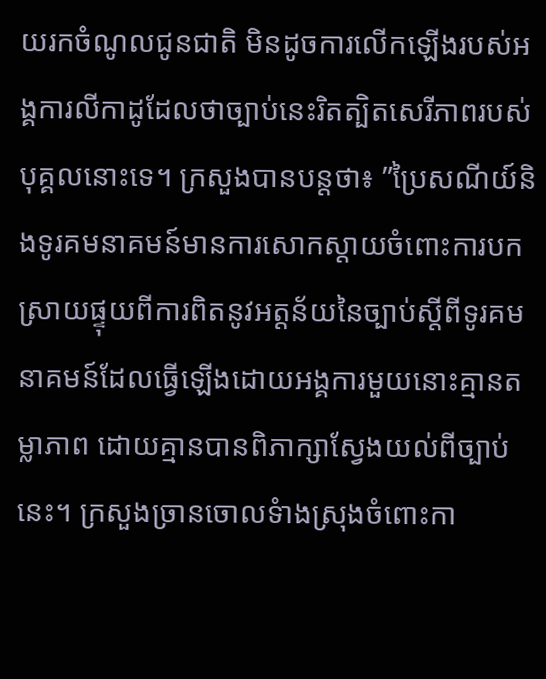យរកចំណូលជូនជាតិ មិនដូចការលើកឡើងរបស់អង្គការលីកាដូដែលថាច្បាប់នេះរិតត្បិតសេរីភាពរបស់បុគ្គលនោះទេ។ ក្រសួងបានបន្តថា៖ ”ប្រៃសណីយ៍និងទូរគមនាគមន៍មានការសោកស្តាយចំពោះការបកស្រាយផ្ទុយពីការពិតនូវអត្តន័យនៃច្បាប់ស្តីពីទូរគមនាគមន៍ដែលធ្វើឡើងដោយអង្គការមួយនោះគ្មានតម្លាភាព ដោយគ្មានបានពិភាក្សាស្វែងយល់ពីច្បាប់នេះ។ ក្រសួងច្រានចោលទំាងស្រុងចំពោះកា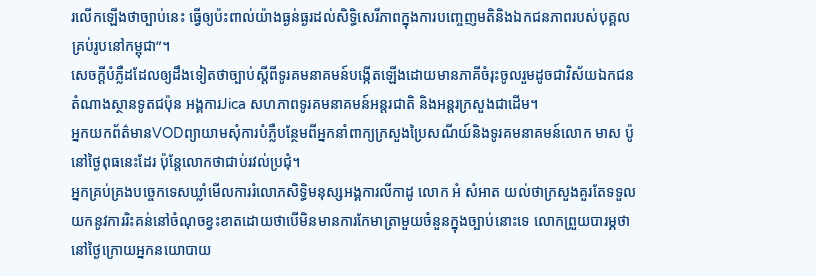រលើកឡើងថាច្បាប់នេះ ធ្វើឲ្យប៉ះពាល់យ៉ាងធ្ងន់ធ្ងរដល់សិទ្ធិសេរីភាពក្នុងការបញ្ចេញមតិនិងឯកជនភាពរបស់បុគ្គលគ្រប់រូបនៅកម្ពុជា”។
សេចក្តីបំភ្លឺដដែលឲ្យដឹងទៀតថាច្បាប់ស្តីពីទូរគមនាគមន៍បង្កើតឡើងដោយមានភាគីចំរុះចូលរួមដូចជាវិស័យឯកជន តំណាងស្ថានទូតជប៉ុន អង្គការJica សហភាពទូរគមនាគមន៍អន្តរជាតិ និងអន្តរក្រសួងជាដើម។
អ្នកយកព័ត៌មានVODព្យាយាមសុំការបំភ្លឺបន្ថែមពីអ្នកនាំពាក្យក្រសួងប្រៃសណីយ៍និងទូរគមនាគមន៍លោក មាស ប៉ូ នៅថ្ងៃពុធនេះដែរ ប៉ុន្តែលោកថាជាប់រវល់ប្រជុំ។
អ្នកគ្រប់គ្រងបច្ចេកទេសឃ្លាំមើលការរំលោភសិទ្ធិមនុស្សអង្គការលីកាដូ លោក អំ សំអាត យល់ថាក្រសួងគួរតែទទួលយកនូវការរិះគន់នៅចំណុចខ្វះខាតដោយថាបើមិនមានការកែមាត្រាមួយចំនួនក្នុងច្បាប់នោះទេ លោកព្រួយបារម្ភថានៅថ្ងៃក្រោយអ្នកនយោបាយ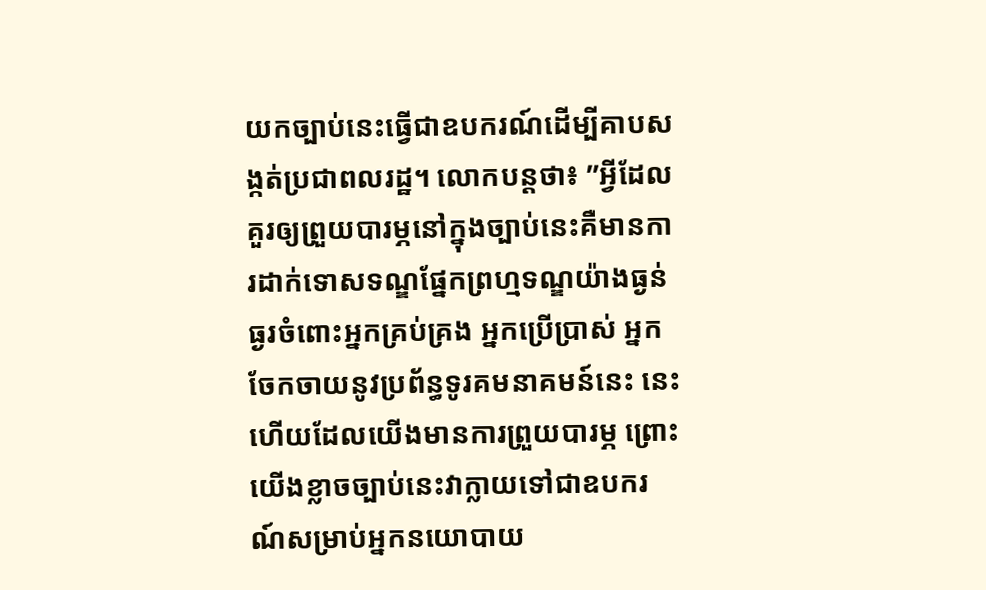យកច្បាប់នេះធ្វើជាឧបករណ៍ដើម្បីគាបសង្កត់ប្រជាពលរដ្ឋ។ លោកបន្តថា៖ ”អ្វីដែលគួរឲ្យព្រួយបារម្ភនៅក្នុងច្បាប់នេះគឺមានការដាក់ទោសទណ្ឌផ្នែកព្រហ្មទណ្ឌយ៉ាងធ្ងន់ធ្ងរចំពោះអ្នកគ្រប់គ្រង អ្នកប្រើប្រាស់ អ្នកចែកចាយនូវប្រព័ន្ធទូរគមនាគមន៍នេះ នេះហើយដែលយើងមានការព្រួយបារម្ភ ព្រោះយើងខ្លាចច្បាប់នេះវាក្លាយទៅជាឧបករណ៍សម្រាប់អ្នកនយោបាយ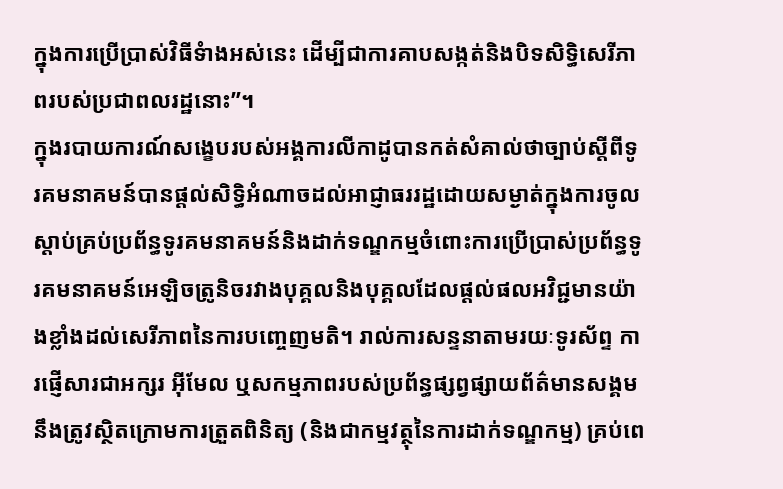ក្នុងការប្រើប្រាស់វិធីទំាងអស់នេះ ដើម្បីជាការគាបសង្កត់និងបិទសិទ្ធិសេរីភាពរបស់ប្រជាពលរដ្ឋនោះ”។
ក្នុងរបាយការណ៍សង្ខេបរបស់អង្គការលីកាដូបានកត់សំគាល់ថាច្បាប់ស្តីពីទូរគមនាគមន៍បានផ្តល់សិទិ្ធអំណាចដល់អាជ្ញាធររដ្ឋដោយសម្ងាត់ក្នុងការចូលស្តាប់គ្រប់ប្រព័ន្ធទូរគមនាគមន៍និងដាក់ទណ្ឌកម្មចំពោះការប្រើប្រាស់ប្រព័ន្ធទូរគមនាគមន៍អេឡិចត្រូនិចរវាងបុគ្គលនិងបុគ្គលដែលផ្តល់ផលអវិជ្ជមានយ៉ាងខ្លាំងដល់សេរីភាពនៃការបញ្ចេញមតិ។ រាល់ការសន្ទនាតាមរយៈទូរស័ព្ទ ការផ្ញើសារជាអក្សរ អ៊ីមែល ឬសកម្មភាពរបស់ប្រព័ន្ធផ្សព្វផ្សាយព័ត៌មានសង្គមនឹងត្រូវស្ថិតក្រោមការត្រួតពិនិត្យ (និងជាកម្មវត្ថុនៃការដាក់ទណ្ឌកម្ម) គ្រប់ពេ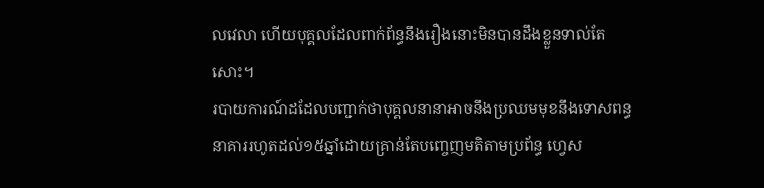លវេលា ហើយបុគ្គលដែលពាក់ព័ន្ធនឹងរឿងនោះមិនបានដឹងខ្លួនទាល់តែសោះ។
របាយការណ៍ដដែលបញ្ជាក់ថាបុគ្គលនានាអាចនឹងប្រឈមមុខនឹងទោសពន្ធនាគាររហូតដល់១៥ឆ្នាំដោយគ្រាន់តែបញ្ចេញមតិតាមប្រព័ន្ធ ហ្វេស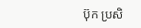ប៊ុក ប្រសិ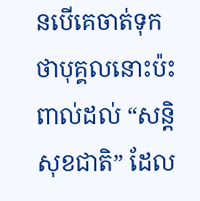នបើគេចាត់ទុកថាបុគ្គលនោះប៉ះពាល់ដល់ “សន្តិសុខជាតិ” ដែល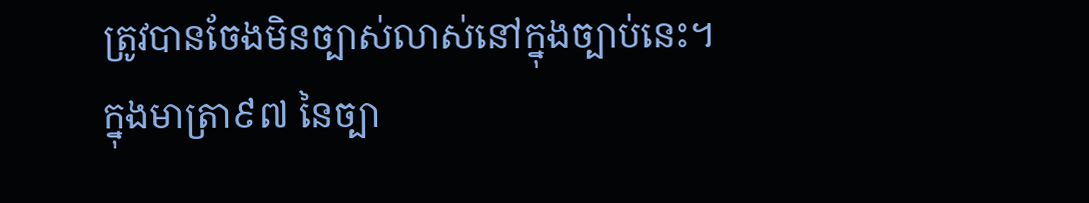ត្រូវបានចែងមិនច្បាស់លាស់នៅក្នុងច្បាប់នេះ។
ក្នុងមាត្រា៩៧ នៃច្បា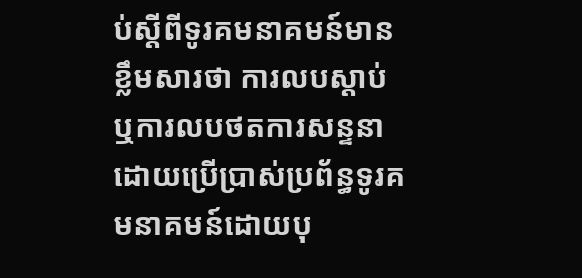ប់ស្តីពីទូរគមនាគមន៍មានខ្លឹមសារថា ការលបស្តាប់ឬការលបថតការសន្ទនាដោយប្រើប្រាស់ប្រព័ន្ធទូរគមនាគមន៍ដោយបុ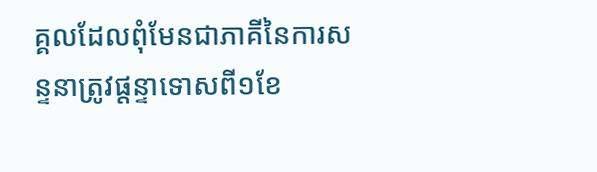គ្គលដែលពុំមែនជាភាគីនៃការសន្ទនាត្រូវផ្តន្ទាទោសពី១ខែ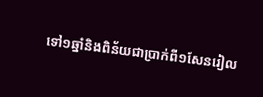ទៅ១ឆ្នាំនិងពិន័យជាប្រាក់ពី១សែនរៀល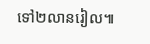ទៅ២លានរៀល៕